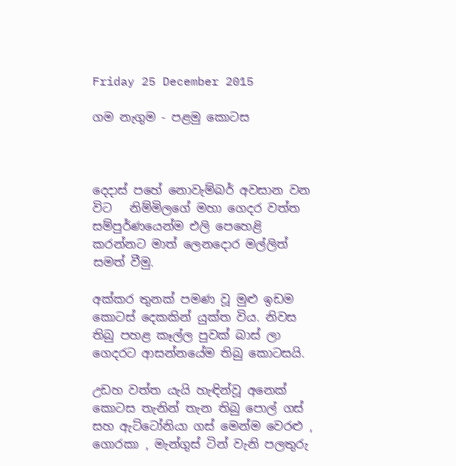Friday 25 December 2015

ගම නැගුම - පළමු කොටස



දෙදාස් පහේ නොවැම්බර් අවසාන වන විට   නිම්මිලගේ මහා ගෙදර වත්ත සම්පුර්ණයෙන්ම එලි පෙහෙළි කරන්නට මාත් ලෙනදොර මල්ලිත් සමත් වීමු.

අක්කර තුනක් පමණ වූ මුළු ඉඩම කොටස් දෙකකින් යුක්ත විය. නිවස තිබු පහළ කෑල්ල පුවක් බාස් ලා ගෙදරට ආසන්නයේම තිබු කොටසයි.

උඩහ වත්ත යැයි හැඳින්වූ අනෙක් කොටස තැනින් තැන තිබු පොල් ගස් සහ ඇට්ටෝනියා ගස් මෙන්ම වෙරළු , ගොරකා , මැන්ගුස් ටින් වැනි පලතුරු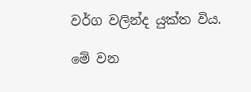වර්ග වලින්ද යුක්ත විය.

මේ වන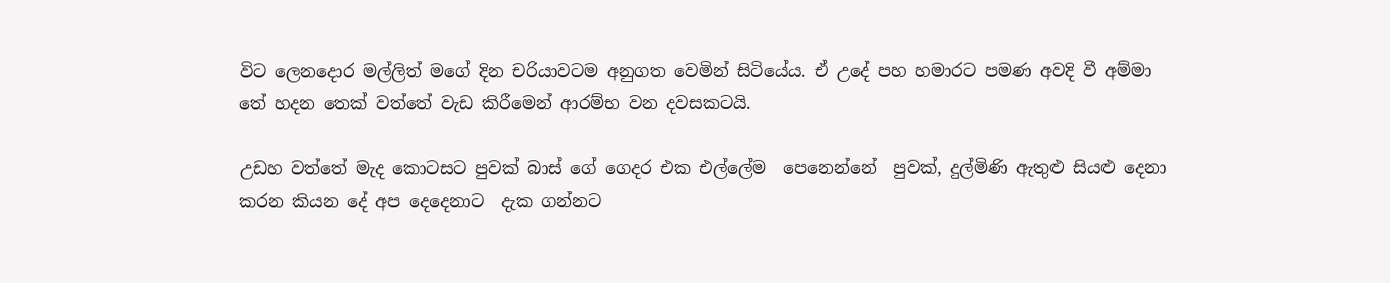විට ලෙනදොර මල්ලිත් මගේ දින චරියාවටම අනුගත වෙමින් සිටියේය. ඒ උදේ පහ හමාරට පමණ අවදි වී අම්මා තේ හදන තෙක් වත්තේ වැඩ කිරීමෙන් ආරම්භ වන දවසකටයි.

උඩහ වත්තේ මැද කොටසට පුවක් බාස් ගේ ගෙදර එක එල්ලේම  පෙනෙන්නේ  පුවක්, දුල්මිණි ඇතුළු සියළු දෙනා කරන කියන දේ අප දෙදෙනාට  දැක ගන්නට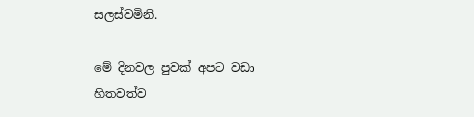සලස්වමිනි.

මේ දිනවල පුවක් අපට වඩා හිතවත්ව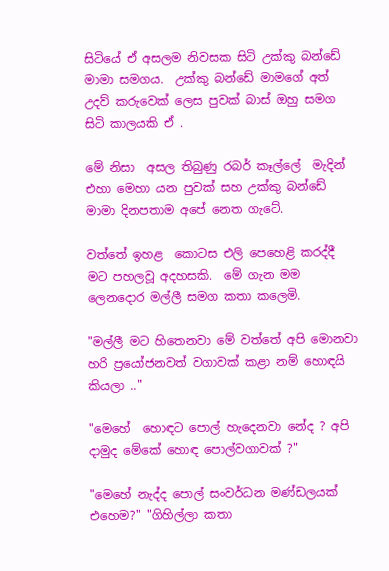සිටියේ ඒ අසලම නිවසක සිටි උක්කු බන්ඩේ  මාමා සමගය.  උක්කු බන්ඩේ මාමගේ අත් උදව් කරුවෙක් ලෙස පුවක් බාස් ඔහු සමග සිටි කාලයකි ඒ .

මේ නිසා  අසල තිබුණු රබර් කෑල්ලේ  මැදින් එහා මෙහා යන පුවක් සහ උක්කු බන්ඩේ  මාමා දිනපතාම අපේ නෙත ගැටේ.

වත්තේ ඉහළ  කොටස එලි පෙහෙළි කරද්දී මට පහලවූ අදහසකි.  මේ ගැන මම ලෙනදොර මල්ලී සමග කතා කලෙමි.

"මල්ලී මට හිතෙනවා මේ වත්තේ අපි මොනවා හරි ප්‍රයෝජනවත් වගාවක් කළා නම් හොඳයි කියලා .."

"මෙහේ  හොඳට පොල් හැදෙනවා නේද ? අපි දාමුද මේකේ හොඳ පොල්වගාවක් ?"

"මෙහේ නැද්ද පොල් සංවර්ධන මණ්ඩලයක් එහෙම?" "ගිහිල්ලා කතා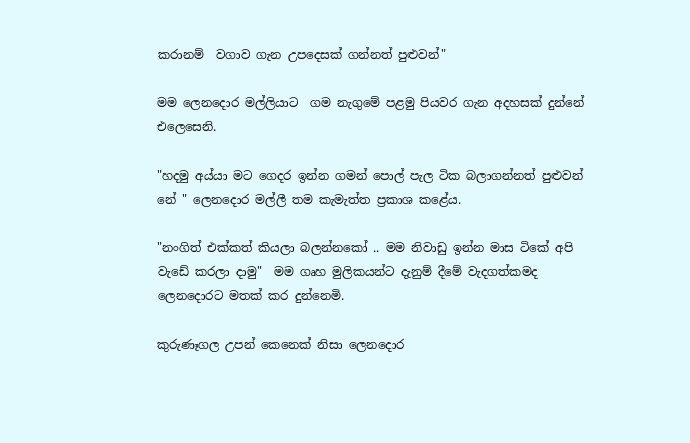කරානම්  වගාව ගැන උපදෙසක් ගන්නත් පුළුවන්"

මම ලෙනදොර මල්ලියාට  ගම නැගුමේ පළමු පියවර ගැන අදහසක් දුන්නේ එලෙසෙනි.

"හදමු අය්යා මට ගෙදර ඉන්න ගමන් පොල් පැල ටික බලාගන්නත් පුළුවන් නේ " ලෙනදොර මල්ලී තම කැමැත්ත ප්‍රකාශ කළේය.

"නංගිත් එක්කත් කියලා බලන්නකෝ .. මම නිවාඩු ඉන්න මාස ටිකේ අපි වැඩේ කරලා දාමු"  මම ගෘහ මුලිකයන්ට දැනුම් දීමේ වැදගත්කමද ලෙනදොරට මතක් කර දුන්නෙමි.

කුරුණෑගල උපන් කෙනෙක් නිසා ලෙනදොර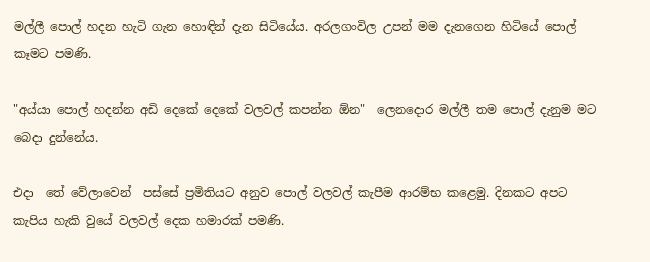මල්ලී පොල් හදන හැටි ගැන හොඳින් දැන සිටියේය. අරලගංවිල උපන් මම දැනගෙන හිටියේ පොල් කෑමට පමණි.

"අය්යා පොල් හදන්න අඩි දෙකේ දෙකේ වලවල් කපන්න ඕන"  ලෙනදොර මල්ලී තම පොල් දැනුම මට බෙදා දුන්නේය.

එදා  තේ වේලාවෙන්  පස්සේ ප්‍රමිතියට අනුව පොල් වලවල් කැපීම ආරම්භ කළෙමු. දිනකට අපට කැපිය හැකි වුයේ වලවල් දෙක හමාරක් පමණි.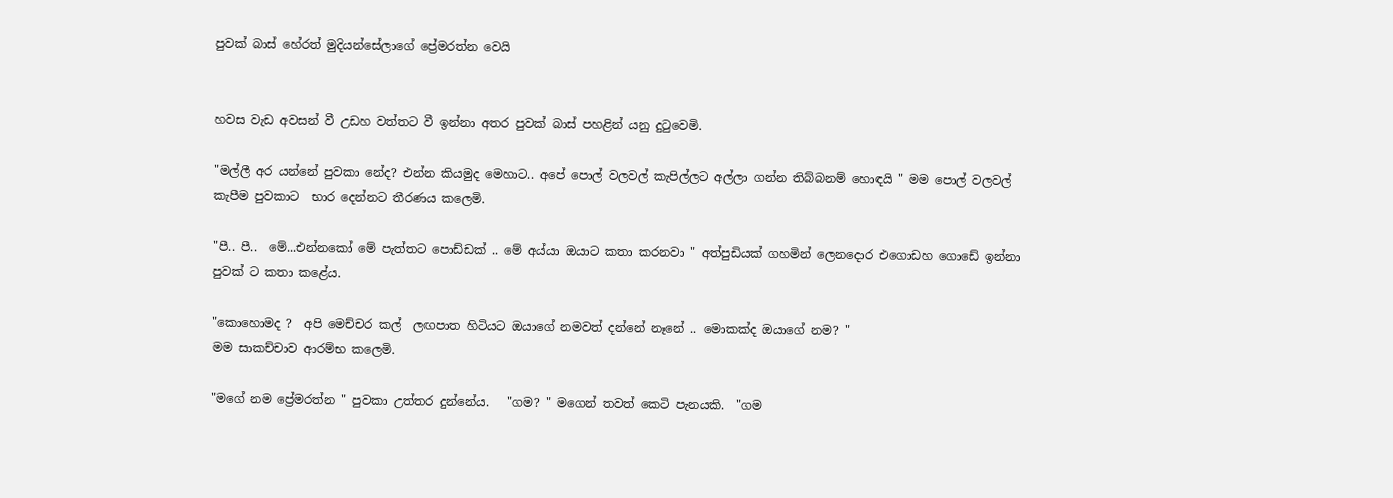පුවක් බාස් හේරත් මුදියන්සේලාගේ ප්‍රේමරත්න වෙයි


හවස වැඩ අවසන් වී උඩහ වත්තට වී ඉන්නා අතර පුවක් බාස් පහළින් යනු දුටුවෙමි.

"මල්ලී අර යන්නේ පුවකා නේද? එන්න කියමුද මෙහාට.. අපේ පොල් වලවල් කැපිල්ලට අල්ලා ගන්න තිබ්බනම් හොඳයි " මම පොල් වලවල් කැපීම පුවකාට  භාර දෙන්නට තීරණය කලෙමි.

"පී.. පී..  මේ...එන්නකෝ මේ පැත්තට පොඩ්ඩක් .. මේ අය්යා ඔයාට කතා කරනවා " අත්පුඩියක් ගහමින් ලෙනදොර එගොඩහ ගොඩේ ඉන්නා පුවක් ට කතා කළේය.

"කොහොමද ?  අපි මෙච්චර කල්  ලඟපාත හිටියට ඔයාගේ නමවත් දන්නේ නෑනේ .. මොකක්ද ඔයාගේ නම? "
මම සාකච්චාව ආරම්භ කලෙමි.

"මගේ නම ප්‍රේමරත්න " පුවකා උත්තර දුන්නේය.   "ගම? " මගෙන් තවත් කෙටි පැනයකි.  "ගම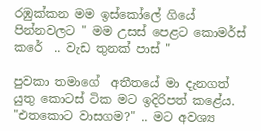රඹුක්කන මම ඉස්කෝලේ ගියේ පින්නවලට " මම උසස් පෙළට කොමර්ස් කරේ  .. වැඩ තුනක් පාස් "

පුවකා තමාගේ  අතීතයේ මා දැනගත් යුතු කොටස් ටික මට ඉදිරිපත් කළේය. "එතකොට වාසගම?" .. මට අවශ්‍ය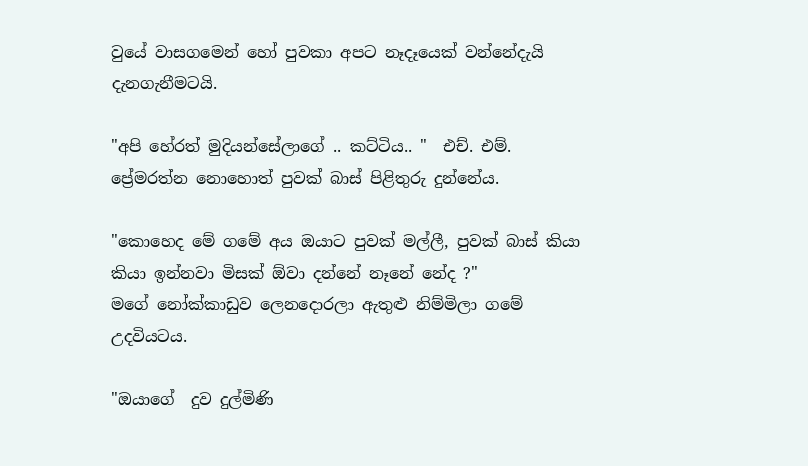වුයේ වාසගමෙන් හෝ පුවකා අපට නෑදෑයෙක් වන්නේදැයි දැනගැනීමටයි.

"අපි හේරත් මුදියන්සේලාගේ .. කට්ටිය.. "  එච්. එම්. ප්‍රේමරත්න නොහොත් පුවක් බාස් පිළිතුරු දුන්නේය.

"කොහෙද මේ ගමේ අය ඔයාට පුවක් මල්ලී, පුවක් බාස් කියා කියා ඉන්නවා මිසක් ඕවා දන්නේ නෑනේ නේද ?"
මගේ නෝක්කාඩුව ලෙනදොරලා ඇතුළු නිම්මිලා ගමේ උදවියටය.

"ඔයාගේ  දුව දුල්මිණි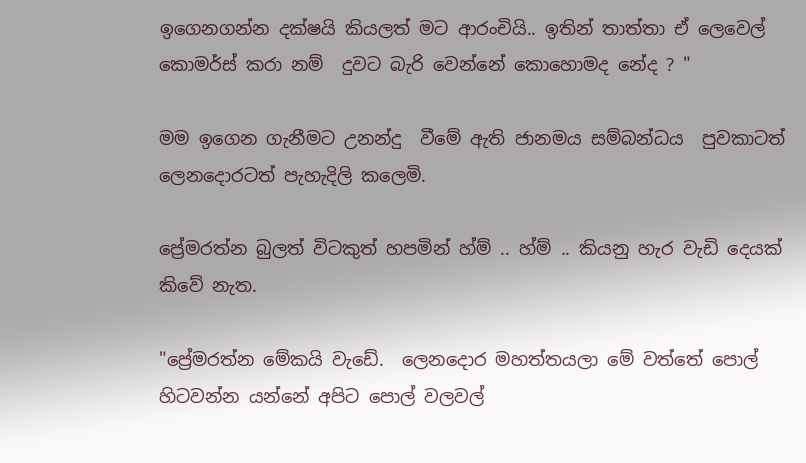ඉගෙනගන්න දක්ෂයි කියලත් මට ආරංචියි.. ඉතින් තාත්තා ඒ ලෙවෙල් කොමර්ස් කරා නම්  දුවට බැරි වෙන්නේ කොහොමද නේද ? "

මම ඉගෙන ගැනීමට උනන්දු  වීමේ ඇති ජානමය සම්බන්ධය  පුවකාටත් ලෙනදොරටත් පැහැදිලි කලෙමි.

ප්‍රේමරත්න බුලත් විටකුත් හපමින් හ්ම් .. හ්ම් .. කියනු හැර වැඩි දෙයක්  කිවේ නැත.

"ප්‍රේමරත්න මේකයි වැඩේ.  ලෙනදොර මහත්තයලා මේ වත්තේ පොල් හිටවන්න යන්නේ අපිට පොල් වලවල්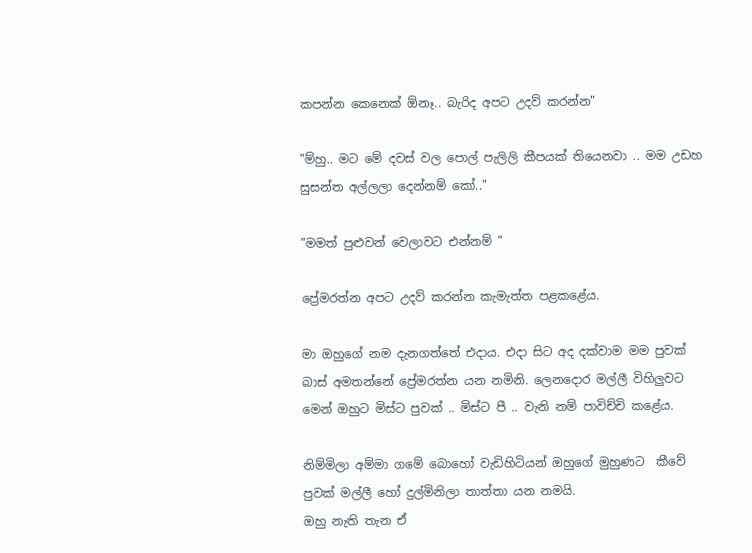කපන්න කෙනෙක් ඕනෑ.. බැරිද අපට උදව් කරන්න"

"ම්හු.. මට මේ දවස් වල පොල් පැලිලි කීපයක් තියෙනවා .. මම උඩහ සුසන්ත අල්ලලා දෙන්නම් කෝ.."

"මමත් පුළුවන් වෙලාවට එන්නම් "

ප්‍රේමරත්න අපට උදව් කරන්න කැමැත්ත පළකළේය.

මා ඔහුගේ නම දැනගත්තේ එදාය. එදා සිට අද දක්වාම මම පුවක් බාස් අමතන්නේ ප්‍රේමරත්න යන නමිනි. ලෙනදොර මල්ලී විහිලුවට මෙන් ඔහුට මිස්ට පුවක් .. මිස්ට පී .. වැනි නම් පාවිච්චි කළේය.

නිම්මිලා අම්මා ගමේ බොහෝ වැඩිහිටියන් ඔහුගේ මුහුණට  කීවේ පුවක් මල්ලී හෝ දුල්මිනිලා තාත්තා යන නමයි.
ඔහු නැති තැන ඒ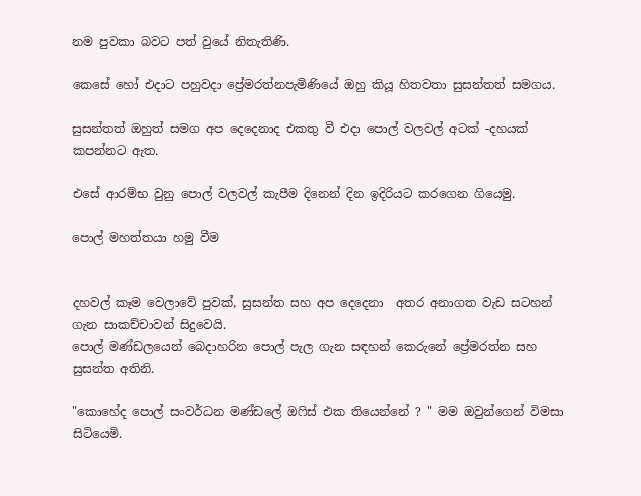නම පුවකා බවට පත් වුයේ නිතැතිණි.

කෙසේ හෝ එදාට පහුවදා ප්‍රේමරත්නපැමිණියේ ඔහු කියූ හිතවතා සුසන්තත් සමගය.

සුසන්තත් ඔහුත් සමග අප දෙදෙනාද එකතු වී එදා පොල් වලවල් අටක් -දහයක් කපන්නට ඇත.

එසේ ආරම්භ වුනු පොල් වලවල් කැපීම දිනෙන් දින ඉදිරියට කරගෙන ගියෙමු.

පොල් මහත්තයා හමු වීම


දහවල් කෑම වෙලාවේ පුවක්, සුසන්ත සහ අප දෙදෙනා  අතර අනාගත වැඩ සටහන් ගැන සාකච්චාවන් සිදුවෙයි.
පොල් මණ්ඩලයෙන් බෙදාහරින පොල් පැල ගැන සඳහන් කෙරුනේ ප්‍රේමරත්න සහ සුසන්ත අතිනි.

"කොහේද පොල් සංවර්ධන මණ්ඩලේ ඔෆිස් එක තියෙන්නේ ? " මම ඔවුන්ගෙන් විමසා සිටියෙමි.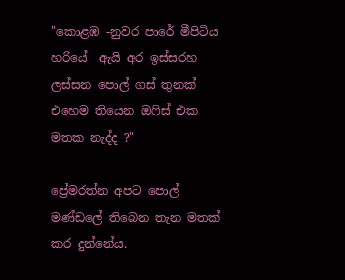"කොළඹ -නුවර පාරේ මීපිටිය හරියේ  ඇයි අර ඉස්සරහ ලස්සන පොල් ගස් තුනක් එහෙම තියෙන ඔෆිස් එක මතක නැද්ද ?"

ප්‍රේමරත්න අපට පොල් මණ්ඩලේ තිබෙන තැන මතක් කර දුන්නේය.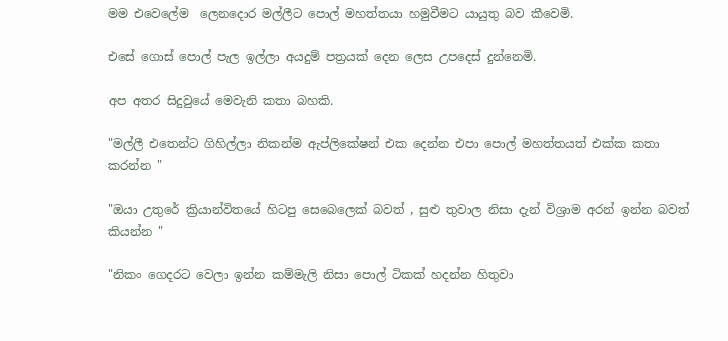මම එවෙලේම  ලෙනදොර මල්ලීට පොල් මහත්තයා හමුවීමට යායුතු බව කීවෙමි.

එසේ ගොස් පොල් පැල ඉල්ලා අයදුම් පත්‍රයක් දෙන ලෙස උපදෙස් දුන්නෙමි.

අප අතර සිදුවුයේ මෙවැනි කතා බහකි.

"මල්ලී එතෙන්ට ගිහිල්ලා නිකන්ම ඇප්ලිකේෂන් එක දෙන්න එපා පොල් මහත්තයත් එක්ක කතා කරන්න "

"ඔයා උතුරේ ක්‍රියාන්විතයේ හිටපු සෙබෙලෙක් බවත් , සුළු තුවාල නිසා දැන් විශ්‍රාම අරන් ඉන්න බවත් කියන්න "

"නිකං ගෙදරට වෙලා ඉන්න කම්මැලි නිසා පොල් ටිකක් හදන්න හිතුවා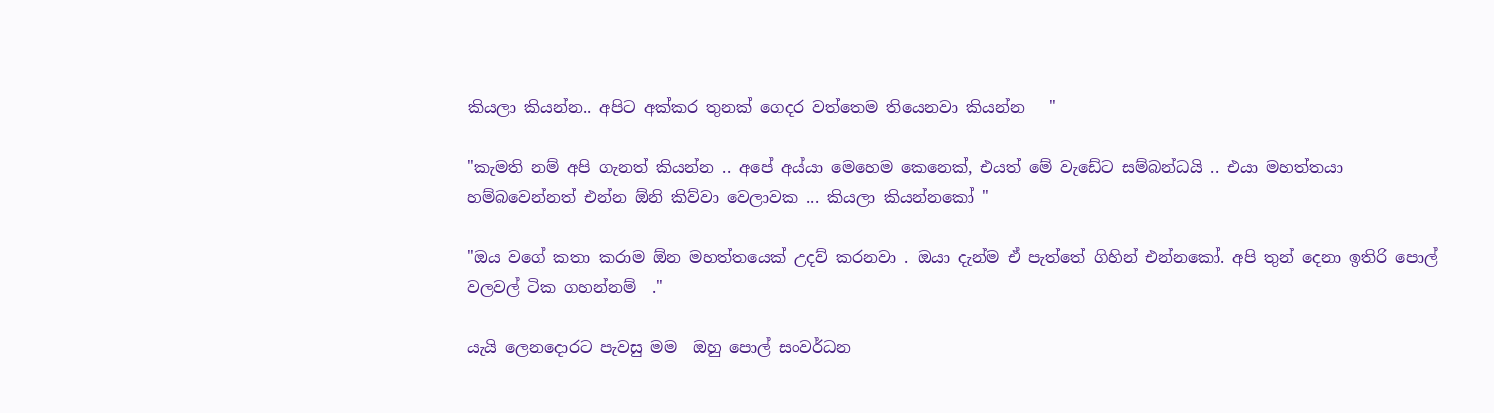කියලා කියන්න.. අපිට අක්කර තුනක් ගෙදර වත්තෙම තියෙනවා කියන්න   "

"කැමති නම් අපි ගැනත් කියන්න .. අපේ අය්යා මෙහෙම කෙනෙක්, එයත් මේ වැඩේට සම්බන්ධයි .. එයා මහත්තයා හම්බවෙන්නත් එන්න ඕනි කිව්වා වෙලාවක ... කියලා කියන්නකෝ "

"ඔය වගේ කතා කරාම ඕන මහත්තයෙක් උදව් කරනවා . ඔයා දැන්ම ඒ පැත්තේ ගිහින් එන්නකෝ. අපි තුන් දෙනා ඉතිරි පොල් වලවල් ටික ගහන්නම්  ."

යැයි ලෙනදොරට පැවසු මම  ඔහු පොල් සංවර්ධන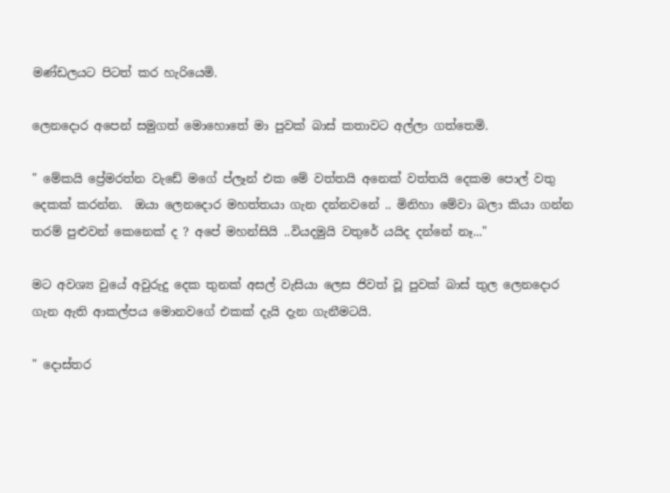මණ්ඩලයට පිටත් කර හැරියෙමි.

ලෙනදොර අපෙන් සමුගත් මොහොතේ මා පුවක් බාස් කතාවට අල්ලා ගත්තෙමි.

" මේකයි ප්‍රේමරත්න වැඩේ මගේ ප්ලෑන් එක මේ වත්තයි අනෙක් වත්තයි දෙකම පොල් වතු දෙකක් කරන්න.  ඔයා ලෙනදොර මහත්තයා ගැන දන්නවනේ .. මිනිහා මේවා බලා කියා ගන්න තරම් පුළුවන් කෙනෙක් ද ? අපේ මහන්සියි ..වියදමුයි වතුරේ යයිද දන්නේ නෑ..."

මට අවශ්‍ය වුයේ අවුරුදු දෙක තුනක් අසල් වැසියා ලෙස ජිවත් වූ පුවක් බාස් තුල ලෙනදොර ගැන ඇති ආකල්පය මොනවගේ එකක් දැයි දැන ගැනීමටයි.

" දොස්තර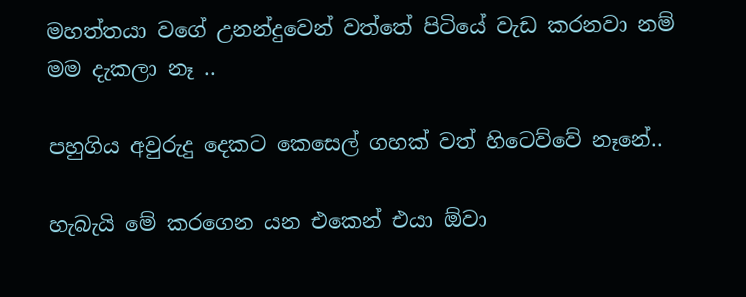මහත්තයා වගේ උනන්දුවෙන් වත්තේ පිටියේ වැඩ කරනවා නම් මම දැකලා නෑ ..

පහුගිය අවුරුදු දෙකට කෙසෙල් ගහක් වත් හිටෙව්වේ නෑනේ..

හැබැයි මේ කරගෙන යන එකෙන් එයා ඕවා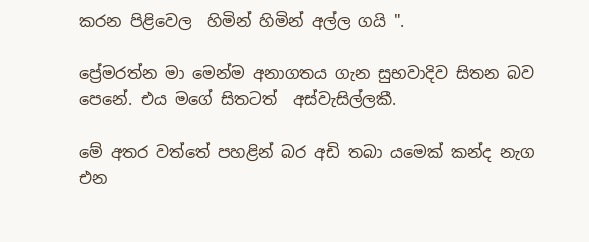කරන පිළිවෙල  හිමින් හිමින් අල්ල ගයි ".

ප්‍රේමරත්න මා මෙන්ම අනාගතය ගැන සුභවාදිව සිතන බව පෙනේ. එය මගේ සිතටත්  අස්වැසිල්ලකී.

මේ අතර වත්තේ පහළින් බර අඩි තබා යමෙක් කන්ද නැග එන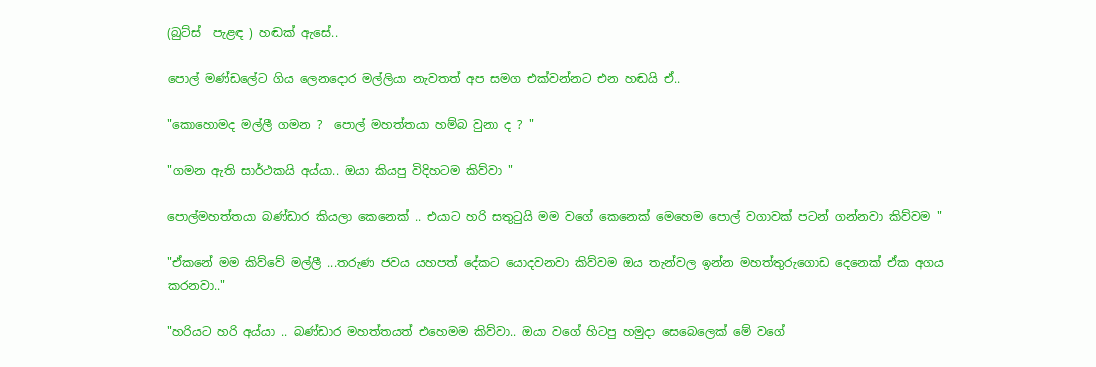(බුට්ස්  පැළඳ ) හඬක් ඇසේ..

පොල් මණ්ඩලේට ගිය ලෙනදොර මල්ලියා නැවතත් අප සමග එක්වන්නට එන හඬයි ඒ..

"කොහොමද මල්ලී ගමන ?  පොල් මහත්තයා හම්බ වුනා ද ? "

"ගමන ඇති සාර්ථකයි අය්යා.. ඔයා කියපු විදිහටම කිව්වා "

පොල්මහත්තයා බණ්ඩාර කියලා කෙනෙක් .. එයාට හරි සතුටුයි මම වගේ කෙනෙක් මෙහෙම පොල් වගාවක් පටන් ගන්නවා කිව්වම "

"ඒකනේ මම කිව්වේ මල්ලී ...තරුණ ජවය යහපත් දේකට යොදවනවා කිව්වම ඔය තැන්වල ඉන්න මහත්තුරුගොඩ දෙනෙක් ඒක අගය කරනවා.."

"හරියට හරි අය්යා .. බණ්ඩාර මහත්තයත් එහෙමම කිව්වා.. ඔයා වගේ හිටපු හමුදා සෙබෙලෙක් මේ වගේ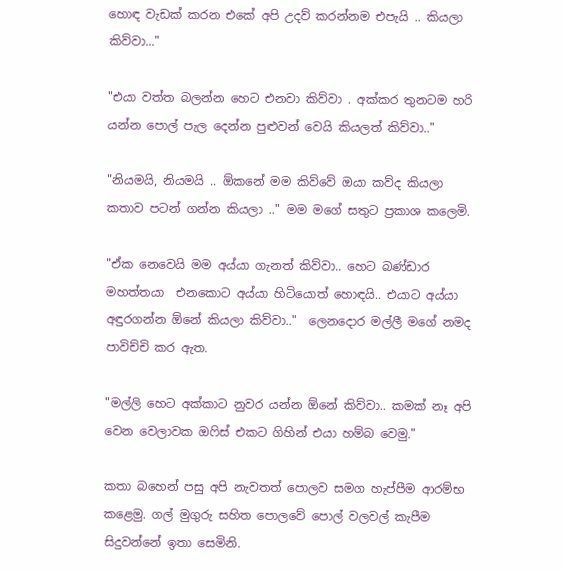හොඳ වැඩක් කරන එකේ අපි උදව් ක‍රන්නම එපැයි .. කියලා කිව්වා..."

"එයා වත්ත බලන්න හෙට එනවා කිව්වා . අක්කර තුනටම හරි යන්න පොල් පැල දෙන්න පුළුවන් වෙයි කියලත් කිව්වා.."

"නියමයි, නියමයි .. ඕකනේ මම කිව්වේ ඔයා කව්ද කියලා කතාව පටන් ගන්න කියලා .." මම මගේ සතුට ප්‍රකාශ කලෙමි.

"ඒක නෙවෙයි මම අය්යා ගැනත් කිව්වා.. හෙට බණ්ඩාර මහත්තයා  එනකොට අය්යා හිටියොත් හොඳයි.. එයාට අය්යා අඳුරගන්න ඕනේ කියලා කිව්වා.."  ලෙනදොර මල්ලී මගේ නමද පාවිච්චි කර ඇත.

"මල්ලි හෙට අක්කාට නුවර යන්න ඕනේ කිව්වා.. කමක් නෑ අපි වෙන වෙලාවක ඔෆිස් එකට ගිහින් එයා හම්බ වෙමු."

කතා බහෙන් පසු අපි නැවතත් පොලව සමග හැප්පීම ආරම්භ කළෙමු. ගල් මුගුරු සහිත පොලවේ පොල් වලවල් කැපීම සිදුවන්නේ ඉතා සෙමිනි.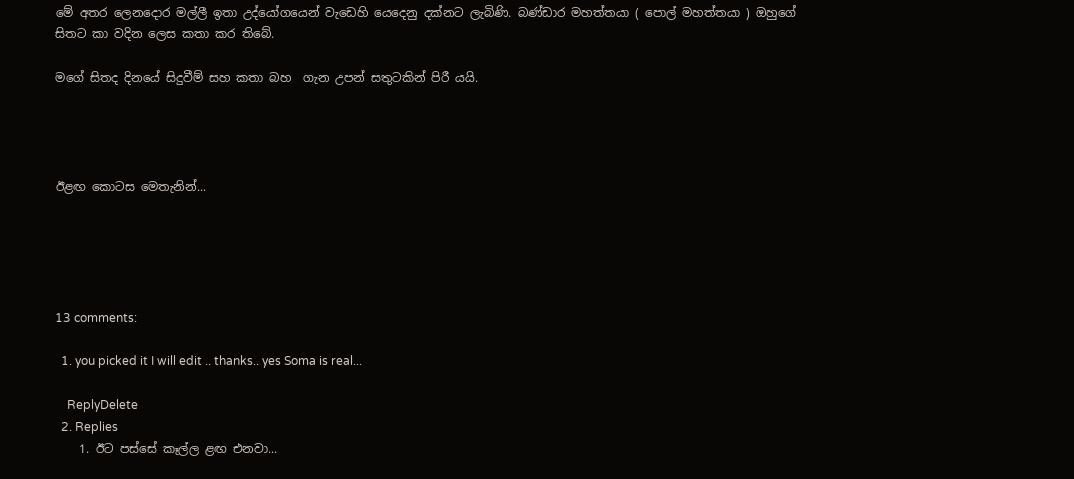මේ අතර ලෙනදොර මල්ලී ඉතා උද්යෝගයෙන් වැඩෙහි යෙදෙනු දක්නට ලැබිණි. බණ්ඩාර මහත්තයා ( පොල් මහත්තයා ) ඔහුගේ සිතට කා වදින ලෙස කතා කර තිබේ.

මගේ සිතද දිනයේ සිදුවීම් සහ කතා බහ  ගැන උපන් සතුටකින් පිරී යයි.




ඊළඟ කොටස මෙතැනින්...





13 comments:

  1. you picked it I will edit .. thanks.. yes Soma is real...

    ReplyDelete
  2. Replies
    1. ඊට පස්සේ කෑල්ල ළඟ එනවා...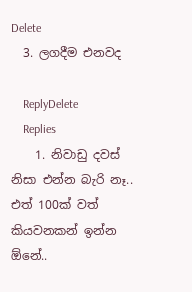Delete
  3. ලගදීම එනවද

    ReplyDelete
    Replies
    1. නිවාඩු දවස් නිසා එන්න බැරි නෑ.. එත් 100ක් වත් කියවනකන් ඉන්න ඕනේ..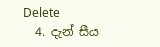Delete
  4. දැන් සීය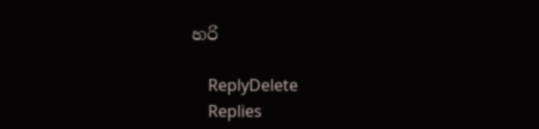හරි

    ReplyDelete
    Replies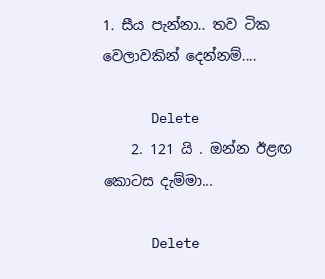1. සීය පැන්නා.. තව ටික වෙලාවකින් දෙන්නම්....

      Delete
    2. 121 යි . ඔන්න ඊළඟ කොටස දැම්මා...

      Delete